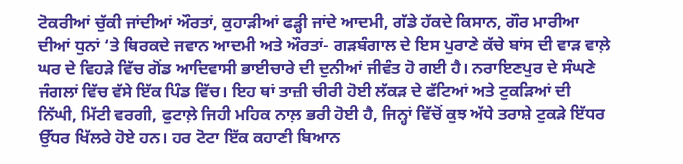ਟੋਕਰੀਆਂ ਚੁੱਕੀ ਜਾਂਦੀਆਂ ਔਰਤਾਂ, ਕੁਹਾੜੀਆਂ ਫੜ੍ਹੀ ਜਾਂਦੇ ਆਦਮੀ, ਗੱਡੇ ਹੱਕਦੇ ਕਿਸਾਨ, ਗੌਰ ਮਾਰੀਆ ਦੀਆਂ ਧੁਨਾਂ ‘ਤੇ ਥਿਰਕਦੇ ਜਵਾਨ ਆਦਮੀ ਅਤੇ ਔਰਤਾਂ- ਗੜਬੰਗਾਲ ਦੇ ਇਸ ਪੁਰਾਣੇ ਕੱਚੇ ਬਾਂਸ ਦੀ ਵਾੜ ਵਾਲ਼ੇ ਘਰ ਦੇ ਵਿਹੜੇ ਵਿੱਚ ਗੋਂਡ ਆਦਿਵਾਸੀ ਭਾਈਚਾਰੇ ਦੀ ਦੁਨੀਆਂ ਜੀਵੰਤ ਹੋ ਗਈ ਹੈ। ਨਰਾਇਣਪੁਰ ਦੇ ਸੰਘਣੇ ਜੰਗਲਾਂ ਵਿੱਚ ਵੱਸੇ ਇੱਕ ਪਿੰਡ ਵਿੱਚ। ਇਹ ਥਾਂ ਤਾਜ਼ੀ ਚੀਰੀ ਹੋਈ ਲੱਕੜ ਦੇ ਫੱਟਿਆਂ ਅਤੇ ਟੁਕੜਿਆਂ ਦੀ ਨਿੱਘੀ, ਮਿੱਟੀ ਵਰਗੀ, ਫੁਟਾਲ਼ੇ ਜਿਹੀ ਮਹਿਕ ਨਾਲ਼ ਭਰੀ ਹੋਈ ਹੈ, ਜਿਨ੍ਹਾਂ ਵਿੱਚੋਂ ਕੁਝ ਅੱਧੇ ਤਰਾਸ਼ੇ ਟੁਕੜੇ ਇੱਧਰ ਉੱਧਰ ਖਿੱਲਰੇ ਹੋਏ ਹਨ। ਹਰ ਟੋਟਾ ਇੱਕ ਕਹਾਣੀ ਬਿਆਨ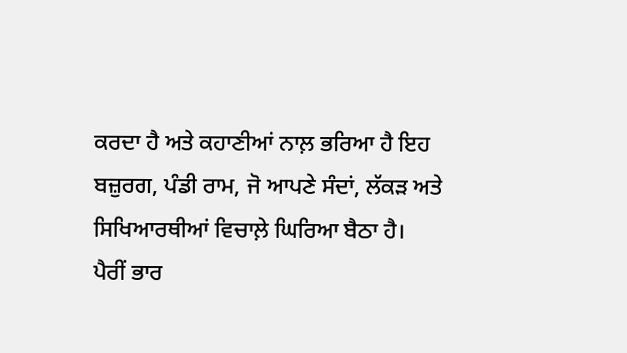ਕਰਦਾ ਹੈ ਅਤੇ ਕਹਾਣੀਆਂ ਨਾਲ਼ ਭਰਿਆ ਹੈ ਇਹ ਬਜ਼ੁਰਗ, ਪੰਡੀ ਰਾਮ, ਜੋ ਆਪਣੇ ਸੰਦਾਂ, ਲੱਕੜ ਅਤੇ ਸਿਖਿਆਰਥੀਆਂ ਵਿਚਾਲ਼ੇ ਘਿਰਿਆ ਬੈਠਾ ਹੈ।
ਪੈਰੀਂ ਭਾਰ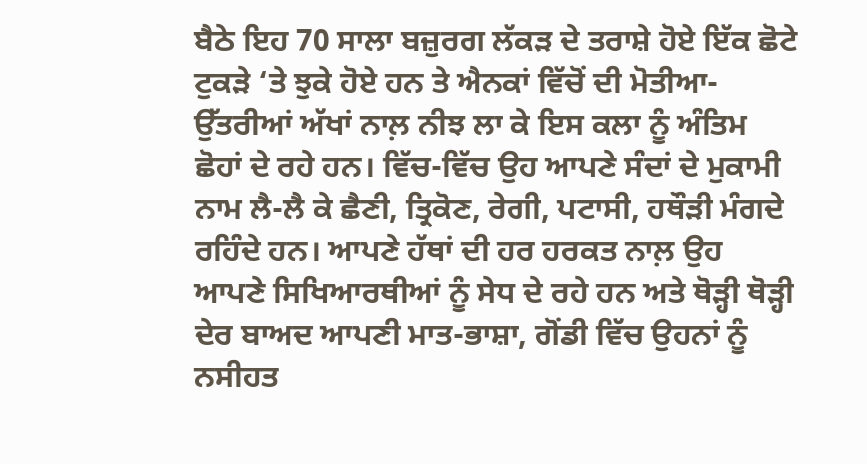ਬੈਠੇ ਇਹ 70 ਸਾਲਾ ਬਜ਼ੁਰਗ ਲੱਕੜ ਦੇ ਤਰਾਸ਼ੇ ਹੋਏ ਇੱਕ ਛੋਟੇ ਟੁਕੜੇ ‘ਤੇ ਝੁਕੇ ਹੋਏ ਹਨ ਤੇ ਐਨਕਾਂ ਵਿੱਚੋਂ ਦੀ ਮੋਤੀਆ-ਉੱਤਰੀਆਂ ਅੱਖਾਂ ਨਾਲ਼ ਨੀਝ ਲਾ ਕੇ ਇਸ ਕਲਾ ਨੂੰ ਅੰਤਿਮ ਛੋਹਾਂ ਦੇ ਰਹੇ ਹਨ। ਵਿੱਚ-ਵਿੱਚ ਉਹ ਆਪਣੇ ਸੰਦਾਂ ਦੇ ਮੁਕਾਮੀ ਨਾਮ ਲੈ-ਲੈ ਕੇ ਛੈਣੀ, ਤ੍ਰਿਕੋਣ, ਰੇਗੀ, ਪਟਾਸੀ, ਹਥੌੜੀ ਮੰਗਦੇ ਰਹਿੰਦੇ ਹਨ। ਆਪਣੇ ਹੱਥਾਂ ਦੀ ਹਰ ਹਰਕਤ ਨਾਲ਼ ਉਹ ਆਪਣੇ ਸਿਖਿਆਰਥੀਆਂ ਨੂੰ ਸੇਧ ਦੇ ਰਹੇ ਹਨ ਅਤੇ ਥੋੜ੍ਹੀ ਥੋੜ੍ਹੀ ਦੇਰ ਬਾਅਦ ਆਪਣੀ ਮਾਤ-ਭਾਸ਼ਾ, ਗੋਂਡੀ ਵਿੱਚ ਉਹਨਾਂ ਨੂੰ ਨਸੀਹਤ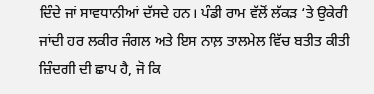ਦਿੰਦੇ ਜਾਂ ਸਾਵਧਾਨੀਆਂ ਦੱਸਦੇ ਹਨ। ਪੰਡੀ ਰਾਮ ਵੱਲੋਂ ਲੱਕੜ ‘ਤੇ ਉਕੇਰੀ ਜਾਂਦੀ ਹਰ ਲਕੀਰ ਜੰਗਲ ਅਤੇ ਇਸ ਨਾਲ਼ ਤਾਲਮੇਲ ਵਿੱਚ ਬਤੀਤ ਕੀਤੀ ਜ਼ਿੰਦਗੀ ਦੀ ਛਾਪ ਹੈ, ਜੋ ਕਿ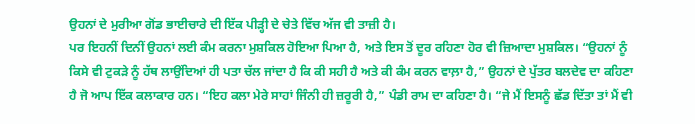ਉਹਨਾਂ ਦੇ ਮੁਰੀਆ ਗੋਂਡ ਭਾਈਚਾਰੇ ਦੀ ਇੱਕ ਪੀੜ੍ਹੀ ਦੇ ਚੇਤੇ ਵਿੱਚ ਅੱਜ ਵੀ ਤਾਜ਼ੀ ਹੈ।
ਪਰ ਇਹਨੀਂ ਦਿਨੀਂ ਉਹਨਾਂ ਲਈ ਕੰਮ ਕਰਨਾ ਮੁਸ਼ਕਿਲ ਹੋਇਆ ਪਿਆ ਹੈ, ਅਤੇ ਇਸ ਤੋਂ ਦੂਰ ਰਹਿਣਾ ਹੋਰ ਵੀ ਜ਼ਿਆਦਾ ਮੁਸ਼ਕਿਲ। “ਉਹਨਾਂ ਨੂੰ ਕਿਸੇ ਵੀ ਟੁਕੜੇ ਨੂੰ ਹੱਥ ਲਾਉਂਦਿਆਂ ਹੀ ਪਤਾ ਚੱਲ ਜਾਂਦਾ ਹੈ ਕਿ ਕੀ ਸਹੀ ਹੈ ਅਤੇ ਕੀ ਕੰਮ ਕਰਨ ਵਾਲ਼ਾ ਹੈ,” ਉਹਨਾਂ ਦੇ ਪੁੱਤਰ ਬਲਦੇਵ ਦਾ ਕਹਿਣਾ ਹੈ ਜੋ ਆਪ ਇੱਕ ਕਲਾਕਾਰ ਹਨ। “ਇਹ ਕਲਾ ਮੇਰੇ ਸਾਹਾਂ ਜਿੰਨੀ ਹੀ ਜ਼ਰੂਰੀ ਹੈ,” ਪੰਡੀ ਰਾਮ ਦਾ ਕਹਿਣਾ ਹੈ। “ਜੇ ਮੈਂ ਇਸਨੂੰ ਛੱਡ ਦਿੱਤਾ ਤਾਂ ਮੈਂ ਵੀ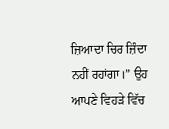ਜ਼ਿਆਦਾ ਚਿਰ ਜ਼ਿੰਦਾ ਨਹੀਂ ਰਹਾਂਗਾ।” ਉਹ ਆਪਣੇ ਵਿਹੜੇ ਵਿੱਚ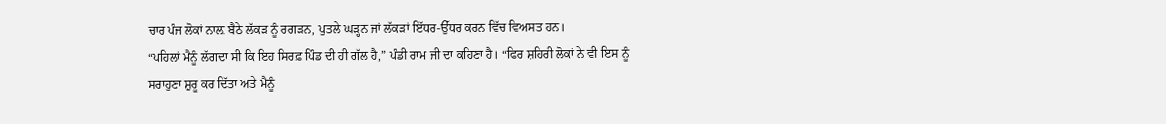ਚਾਰ ਪੰਜ ਲੋਕਾਂ ਨਾਲ਼ ਬੈਠੇ ਲੱਕੜ ਨੂੰ ਰਗੜਨ, ਪੁਤਲੇ ਘੜ੍ਹਨ ਜਾਂ ਲੱਕੜਾਂ ਇੱਧਰ-ਉੱਧਰ ਕਰਨ ਵਿੱਚ ਵਿਅਸਤ ਹਨ।
“ਪਹਿਲਾਂ ਮੈਨੂੰ ਲੱਗਦਾ ਸੀ ਕਿ ਇਹ ਸਿਰਫ਼ ਪਿੰਡ ਦੀ ਹੀ ਗੱਲ ਹੈ,” ਪੰਡੀ ਰਾਮ ਜੀ ਦਾ ਕਹਿਣਾ ਹੈ। “ਫਿਰ ਸ਼ਹਿਰੀ ਲੋਕਾਂ ਨੇ ਵੀ ਇਸ ਨੂੰ ਸਰਾਹੁਣਾ ਸ਼ੁਰੂ ਕਰ ਦਿੱਤਾ ਅਤੇ ਮੈਨੂੰ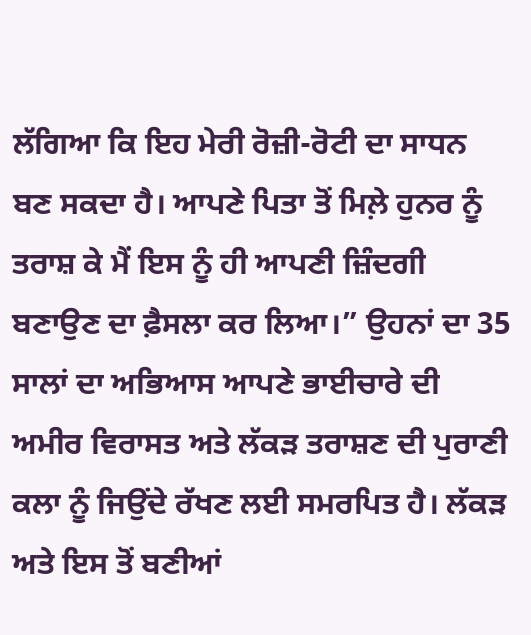ਲੱਗਿਆ ਕਿ ਇਹ ਮੇਰੀ ਰੋਜ਼ੀ-ਰੋਟੀ ਦਾ ਸਾਧਨ ਬਣ ਸਕਦਾ ਹੈ। ਆਪਣੇ ਪਿਤਾ ਤੋਂ ਮਿਲ਼ੇ ਹੁਨਰ ਨੂੰ ਤਰਾਸ਼ ਕੇ ਮੈਂ ਇਸ ਨੂੰ ਹੀ ਆਪਣੀ ਜ਼ਿੰਦਗੀ ਬਣਾਉਣ ਦਾ ਫ਼ੈਸਲਾ ਕਰ ਲਿਆ।” ਉਹਨਾਂ ਦਾ 35 ਸਾਲਾਂ ਦਾ ਅਭਿਆਸ ਆਪਣੇ ਭਾਈਚਾਰੇ ਦੀ ਅਮੀਰ ਵਿਰਾਸਤ ਅਤੇ ਲੱਕੜ ਤਰਾਸ਼ਣ ਦੀ ਪੁਰਾਣੀ ਕਲਾ ਨੂੰ ਜਿਉਂਦੇ ਰੱਖਣ ਲਈ ਸਮਰਪਿਤ ਹੈ। ਲੱਕੜ ਅਤੇ ਇਸ ਤੋਂ ਬਣੀਆਂ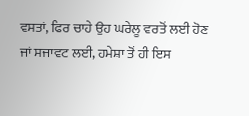ਵਸਤਾਂ, ਫਿਰ ਚਾਹੇ ਉਹ ਘਰੇਲੂ ਵਰਤੋਂ ਲਈ ਹੋਣ ਜਾਂ ਸਜਾਵਟ ਲਈ, ਹਮੇਸ਼ਾ ਤੋਂ ਹੀ ਇਸ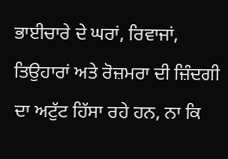ਭਾਈਚਾਰੇ ਦੇ ਘਰਾਂ, ਰਿਵਾਜਾਂ, ਤਿਉਹਾਰਾਂ ਅਤੇ ਰੋਜ਼ਮਰਾ ਦੀ ਜ਼ਿੰਦਗੀ ਦਾ ਅਟੁੱਟ ਹਿੱਸਾ ਰਹੇ ਹਨ, ਨਾ ਕਿ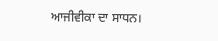ਆਜੀਵੀਕਾ ਦਾ ਸਾਧਨ।